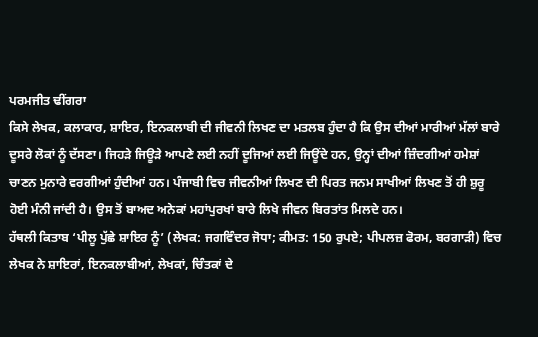ਪਰਮਜੀਤ ਢੀਂਗਰਾ
ਕਿਸੇ ਲੇਖਕ, ਕਲਾਕਾਰ, ਸ਼ਾਇਰ, ਇਨਕਲਾਬੀ ਦੀ ਜੀਵਨੀ ਲਿਖਣ ਦਾ ਮਤਲਬ ਹੁੰਦਾ ਹੈ ਕਿ ਉਸ ਦੀਆਂ ਮਾਰੀਆਂ ਮੱਲਾਂ ਬਾਰੇ ਦੂਸਰੇ ਲੋਕਾਂ ਨੂੰ ਦੱਸਣਾ। ਜਿਹੜੇ ਜਿਊੜੇ ਆਪਣੇ ਲਈ ਨਹੀਂ ਦੂਜਿਆਂ ਲਈ ਜਿਊਂਦੇ ਹਨ, ਉਨ੍ਹਾਂ ਦੀਆਂ ਜ਼ਿੰਦਗੀਆਂ ਹਮੇਸ਼ਾਂ ਚਾਣਨ ਮੁਨਾਰੇ ਵਰਗੀਆਂ ਹੁੰਦੀਆਂ ਹਨ। ਪੰਜਾਬੀ ਵਿਚ ਜੀਵਨੀਆਂ ਲਿਖਣ ਦੀ ਪਿਰਤ ਜਨਮ ਸਾਖੀਆਂ ਲਿਖਣ ਤੋਂ ਹੀ ਸ਼ੁਰੂ ਹੋਈ ਮੰਨੀ ਜਾਂਦੀ ਹੈ। ਉਸ ਤੋਂ ਬਾਅਦ ਅਨੇਕਾਂ ਮਹਾਂਪੁਰਖਾਂ ਬਾਰੇ ਲਿਖੇ ਜੀਵਨ ਬਿਰਤਾਂਤ ਮਿਲਦੇ ਹਨ।
ਹੱਥਲੀ ਕਿਤਾਬ ‘ਪੀਲੂ ਪੁੱਛੇ ਸ਼ਾਇਰ ਨੂੰ’ (ਲੇਖਕ: ਜਗਵਿੰਦਰ ਜੋਧਾ; ਕੀਮਤ: 150 ਰੁਪਏ; ਪੀਪਲਜ਼ ਫੋਰਮ, ਬਰਗਾੜੀ) ਵਿਚ ਲੇਖਕ ਨੇ ਸ਼ਾਇਰਾਂ, ਇਨਕਲਾਬੀਆਂ, ਲੇਖਕਾਂ, ਚਿੰਤਕਾਂ ਦੇ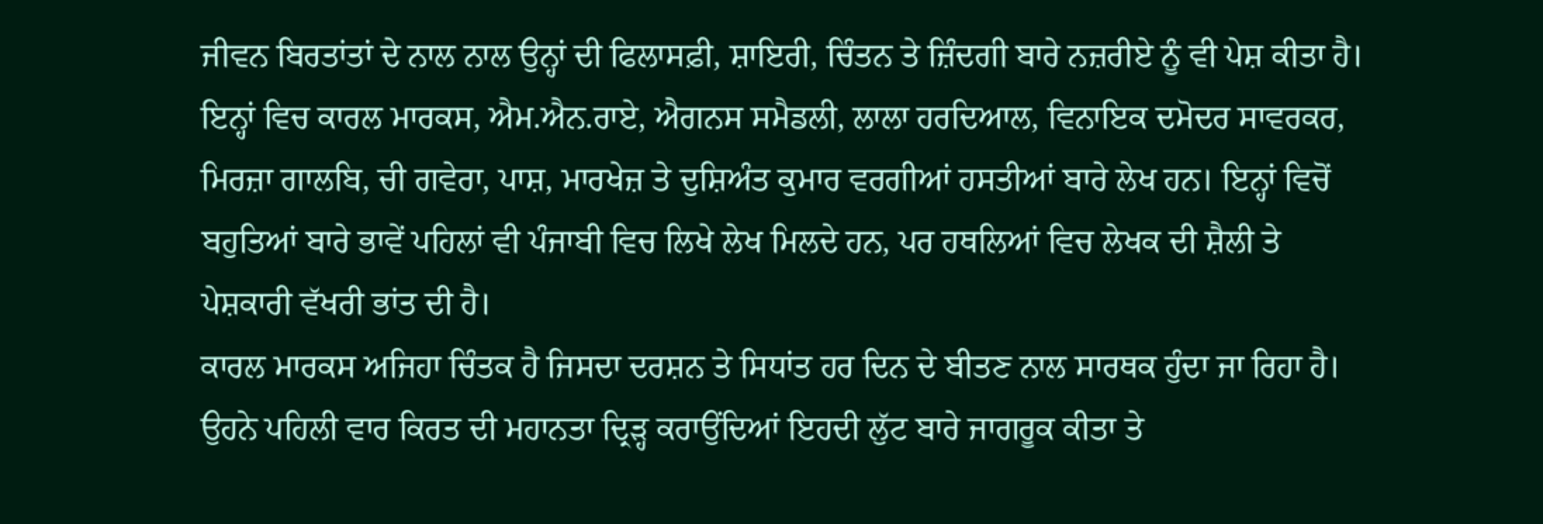ਜੀਵਨ ਬਿਰਤਾਂਤਾਂ ਦੇ ਨਾਲ ਨਾਲ ਉਨ੍ਹਾਂ ਦੀ ਫਿਲਾਸਫ਼ੀ, ਸ਼ਾਇਰੀ, ਚਿੰਤਨ ਤੇ ਜ਼ਿੰਦਗੀ ਬਾਰੇ ਨਜ਼ਰੀਏ ਨੂੰ ਵੀ ਪੇਸ਼ ਕੀਤਾ ਹੈ। ਇਨ੍ਹਾਂ ਵਿਚ ਕਾਰਲ ਮਾਰਕਸ, ਐਮ.ਐਨ.ਰਾਏ, ਐਗਨਸ ਸਮੈਡਲੀ, ਲਾਲਾ ਹਰਦਿਆਲ, ਵਿਨਾਇਕ ਦਮੋਦਰ ਸਾਵਰਕਰ, ਮਿਰਜ਼ਾ ਗਾਲਬਿ, ਚੀ ਗਵੇਰਾ, ਪਾਸ਼, ਮਾਰਖੇਜ਼ ਤੇ ਦੁਸ਼ਿਅੰਤ ਕੁਮਾਰ ਵਰਗੀਆਂ ਹਸਤੀਆਂ ਬਾਰੇ ਲੇਖ ਹਨ। ਇਨ੍ਹਾਂ ਵਿਚੋਂ ਬਹੁਤਿਆਂ ਬਾਰੇ ਭਾਵੇਂ ਪਹਿਲਾਂ ਵੀ ਪੰਜਾਬੀ ਵਿਚ ਲਿਖੇ ਲੇਖ ਮਿਲਦੇ ਹਨ, ਪਰ ਹਥਲਿਆਂ ਵਿਚ ਲੇਖਕ ਦੀ ਸ਼ੈਲੀ ਤੇ ਪੇਸ਼ਕਾਰੀ ਵੱਖਰੀ ਭਾਂਤ ਦੀ ਹੈ।
ਕਾਰਲ ਮਾਰਕਸ ਅਜਿਹਾ ਚਿੰਤਕ ਹੈ ਜਿਸਦਾ ਦਰਸ਼ਨ ਤੇ ਸਿਧਾਂਤ ਹਰ ਦਿਨ ਦੇ ਬੀਤਣ ਨਾਲ ਸਾਰਥਕ ਹੁੰਦਾ ਜਾ ਰਿਹਾ ਹੈ। ਉਹਨੇ ਪਹਿਲੀ ਵਾਰ ਕਿਰਤ ਦੀ ਮਹਾਨਤਾ ਦ੍ਰਿੜ੍ਹ ਕਰਾਉਂਦਿਆਂ ਇਹਦੀ ਲੁੱਟ ਬਾਰੇ ਜਾਗਰੂਕ ਕੀਤਾ ਤੇ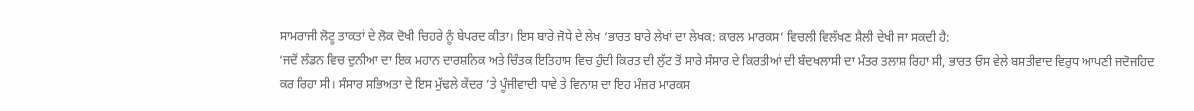ਸਾਮਰਾਜੀ ਲੋਟੂ ਤਾਕਤਾਂ ਦੇ ਲੋਕ ਦੋਖੀ ਚਿਹਰੇ ਨੂੰ ਬੇਪਰਦ ਕੀਤਾ। ਇਸ ਬਾਰੇ ਜੋਧੇ ਦੇ ਲੇਖ ‘ਭਾਰਤ ਬਾਰੇ ਲੇਖਾਂ ਦਾ ਲੇਖਕ: ਕਾਰਲ ਮਾਰਕਸ’ ਵਿਚਲੀ ਵਿਲੱਖਣ ਸ਼ੈਲੀ ਦੇਖੀ ਜਾ ਸਕਦੀ ਹੈ:
‘ਜਦੋਂ ਲੰਡਨ ਵਿਚ ਦੁਨੀਆ ਦਾ ਇਕ ਮਹਾਨ ਦਾਰਸ਼ਨਿਕ ਅਤੇ ਚਿੰਤਕ ਇਤਿਹਾਸ ਵਿਚ ਹੁੰਦੀ ਕਿਰਤ ਦੀ ਲੁੱਟ ਤੋਂ ਸਾਰੇ ਸੰਸਾਰ ਦੇ ਕਿਰਤੀਆਂ ਦੀ ਬੰਦਖਲਾਸੀ ਦਾ ਮੰਤਰ ਤਲਾਸ਼ ਰਿਹਾ ਸੀ, ਭਾਰਤ ਓਸ ਵੇਲੇ ਬਸਤੀਵਾਦ ਵਿਰੁਧ ਆਪਣੀ ਜਦੋਜਹਿਦ ਕਰ ਰਿਹਾ ਸੀ। ਸੰਸਾਰ ਸਭਿਅਤਾ ਦੇ ਇਸ ਮੁੱਢਲੇ ਕੇਂਦਰ ’ਤੇ ਪੂੰਜੀਵਾਦੀ ਧਾਵੇ ਤੇ ਵਿਨਾਸ਼ ਦਾ ਇਹ ਮੰਜ਼ਰ ਮਾਰਕਸ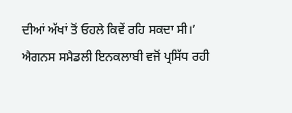ਦੀਆਂ ਅੱਖਾਂ ਤੋਂ ਓਹਲੇ ਕਿਵੇਂ ਰਹਿ ਸਕਦਾ ਸੀ।’
ਐਗਨਸ ਸਮੈਡਲੀ ਇਨਕਲਾਬੀ ਵਜੋਂ ਪ੍ਰਸਿੱਧ ਰਹੀ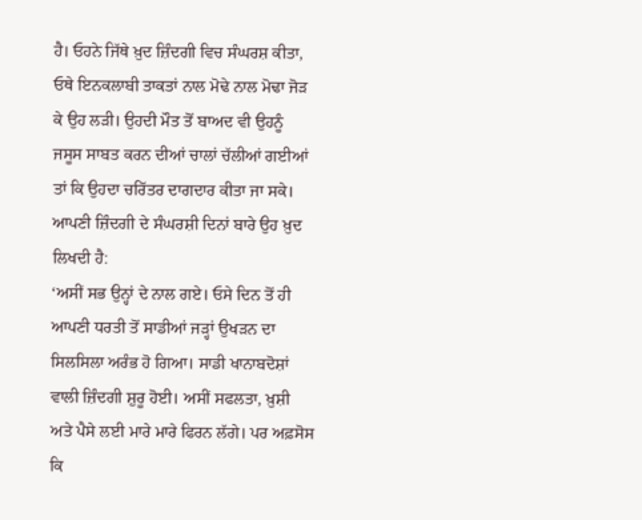ਹੈ। ਓਹਨੇ ਜਿੱਥੇ ਖ਼ੁਦ ਜ਼ਿੰਦਗੀ ਵਿਚ ਸੰਘਰਸ਼ ਕੀਤਾ, ਓਥੇ ਇਨਕਲਾਬੀ ਤਾਕਤਾਂ ਨਾਲ ਮੋਢੇ ਨਾਲ ਮੋਢਾ ਜੋੜ ਕੇ ਉਹ ਲੜੀ। ਉਹਦੀ ਮੌਤ ਤੋਂ ਬਾਅਦ ਵੀ ਉਹਨੂੰ ਜਸੂਸ ਸਾਬਤ ਕਰਨ ਦੀਆਂ ਚਾਲਾਂ ਚੱਲੀਆਂ ਗਈਆਂ ਤਾਂ ਕਿ ਉਹਦਾ ਚਰਿੱਤਰ ਦਾਗਦਾਰ ਕੀਤਾ ਜਾ ਸਕੇ। ਆਪਣੀ ਜ਼ਿੰਦਗੀ ਦੇ ਸੰਘਰਸ਼ੀ ਦਿਨਾਂ ਬਾਰੇ ਉਹ ਖ਼ੁਦ ਲਿਖਦੀ ਹੈ:
‘ਅਸੀਂ ਸਭ ਉਨ੍ਹਾਂ ਦੇ ਨਾਲ ਗਏ। ਓਸੇ ਦਿਨ ਤੋਂ ਹੀ ਆਪਣੀ ਧਰਤੀ ਤੋਂ ਸਾਡੀਆਂ ਜੜ੍ਹਾਂ ਉਖੜਨ ਦਾ ਸਿਲਸਿਲਾ ਅਰੰਭ ਹੋ ਗਿਆ। ਸਾਡੀ ਖਾਨਾਬਦੋਸ਼ਾਂ ਵਾਲੀ ਜ਼ਿੰਦਗੀ ਸ਼ੁਰੂ ਹੋਈ। ਅਸੀਂ ਸਫਲਤਾ, ਖ਼ੁਸ਼ੀ ਅਤੇ ਪੈਸੇ ਲਈ ਮਾਰੇ ਮਾਰੇ ਫਿਰਨ ਲੱਗੇ। ਪਰ ਅਫ਼ਸੋਸ ਕਿ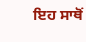ਇਹ ਸਾਥੋਂ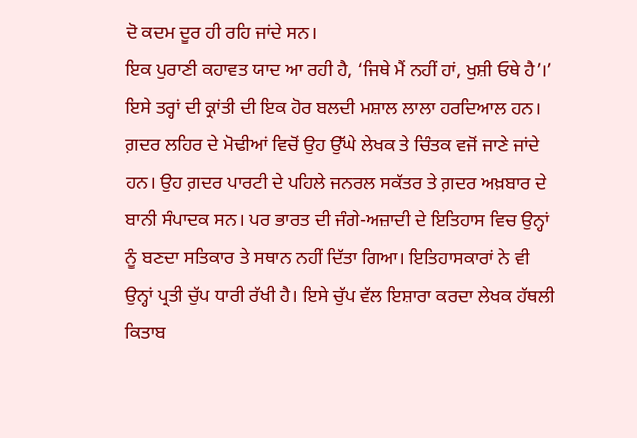ਦੋ ਕਦਮ ਦੂਰ ਹੀ ਰਹਿ ਜਾਂਦੇ ਸਨ।
ਇਕ ਪੁਰਾਣੀ ਕਹਾਵਤ ਯਾਦ ਆ ਰਹੀ ਹੈ, ‘ਜਿਥੇ ਮੈਂ ਨਹੀਂ ਹਾਂ, ਖੁਸ਼ੀ ਓਥੇ ਹੈ’।’
ਇਸੇ ਤਰ੍ਹਾਂ ਦੀ ਕ੍ਰਾਂਤੀ ਦੀ ਇਕ ਹੋਰ ਬਲਦੀ ਮਸ਼ਾਲ ਲਾਲਾ ਹਰਦਿਆਲ ਹਨ। ਗ਼ਦਰ ਲਹਿਰ ਦੇ ਮੋਢੀਆਂ ਵਿਚੋਂ ਉਹ ਉੱਘੇ ਲੇਖਕ ਤੇ ਚਿੰਤਕ ਵਜੋਂ ਜਾਣੇ ਜਾਂਦੇ ਹਨ। ਉਹ ਗ਼ਦਰ ਪਾਰਟੀ ਦੇ ਪਹਿਲੇ ਜਨਰਲ ਸਕੱਤਰ ਤੇ ਗ਼ਦਰ ਅਖ਼ਬਾਰ ਦੇ ਬਾਨੀ ਸੰਪਾਦਕ ਸਨ। ਪਰ ਭਾਰਤ ਦੀ ਜੰਗੇ-ਅਜ਼ਾਦੀ ਦੇ ਇਤਿਹਾਸ ਵਿਚ ਉਨ੍ਹਾਂ ਨੂੰ ਬਣਦਾ ਸਤਿਕਾਰ ਤੇ ਸਥਾਨ ਨਹੀਂ ਦਿੱਤਾ ਗਿਆ। ਇਤਿਹਾਸਕਾਰਾਂ ਨੇ ਵੀ ਉਨ੍ਹਾਂ ਪ੍ਰਤੀ ਚੁੱਪ ਧਾਰੀ ਰੱਖੀ ਹੈ। ਇਸੇ ਚੁੱਪ ਵੱਲ ਇਸ਼ਾਰਾ ਕਰਦਾ ਲੇਖਕ ਹੱਥਲੀ ਕਿਤਾਬ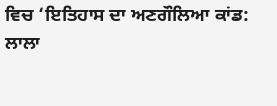ਵਿਚ ‘ਇਤਿਹਾਸ ਦਾ ਅਣਗੌਲਿਆ ਕਾਂਡ: ਲਾਲਾ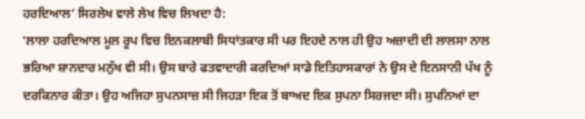ਹਰਦਿਆਲ’ ਸਿਰਲੇਖ ਵਾਲੇ ਲੇਖ ਵਿਚ ਲਿਖਦਾ ਹੈ:
‘ਲਾਲਾ ਹਰਦਿਆਲ ਮੂਲ ਰੂਪ ਵਿਚ ਇਨਕਲਾਬੀ ਸਿਧਾਂਤਕਾਰ ਸੀ ਪਰ ਇਹਦੇ ਨਾਲ ਹੀ ਉਹ ਅਜ਼ਾਦੀ ਦੀ ਲਾਲਸਾ ਨਾਲ ਭਰਿਆ ਸ਼ਾਨਦਾਰ ਮਨੁੱਖ ਵੀ ਸੀ। ਉਸ ਬਾਰੇ ਫਤਵਾਦਾਰੀ ਕਰਦਿਆਂ ਸਾਡੇ ਇਤਿਹਾਸਕਾਰਾਂ ਨੇ ਉਸ ਦੇ ਇਨਸਾਨੀ ਪੱਖ ਨੂੰ ਦਰਕਿਨਾਰ ਕੀਤਾ। ਉਹ ਅਜਿਹਾ ਸੁਪਨਸਾਜ਼ ਸੀ ਜਿਹੜਾ ਇਕ ਤੋਂ ਬਾਅਦ ਇਕ ਸੁਪਨਾ ਸਿਰਜਦਾ ਸੀ। ਸੁਪਨਿਆਂ ਦਾ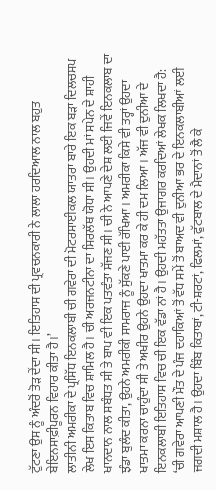ਟੁੱਟਣਾ ਉਸ ਨੂੰ ਅੰਦਰੋਂ ਤੋੜ ਦੇਂਦਾ ਸੀ। ਇਤਿਹਾਸ ਦੀ ਪ੍ਰਵਚਨਕਾਰੀ ਨੇ ਲਾਲਾ ਹਰਦਿਆਲ ਨਾਲ ਬਹੁਤ ਬੇਇਨਸਾਫ਼ੀਪੂਰਨ ਵਿਹਾਰ ਕੀਤਾ ਹੈ।’
ਲਾਤੀਨੀ ਅਮਰੀਕਾ ਦੇ ਪ੍ਰਸਿੱਧ ਇਨਕਲਾਬੀ ਚੀ ਗਵੇਰਾ ਦੀ ਮੋਟਰਸਾਈਕਲ ਯਾਤਰਾ ਬਾਰੇ ਇਕ ਬੜਾ ਦਿਲਚਸਪ ਲੇਖ ਇਸ ਕਿਤਾਬ ਵਿਚ ਸ਼ਾਮਿਲ ਹੈ। ਚੀ ਅਰਜਨਟੀਨਾ ਦਾ ਸਿਰਲੱਥ ਯੋਧਾ ਸੀ। ਉਹਦੀ ਮਾਂ ਸਪੇਨ ਦੇ ਸ਼ਾਹੀ ਖਾਨਦਾਨ ਨਾਲ ਸਬੰਧਤ ਸੀ ਤੇ ਬਾਪ ਵੀ ਇਕ ਪਤਵੰਤਾ ਸੱਜਣ ਸੀ। ਚੀ ਨੇ ਆਪਣੇ ਦੇਸ਼ ਲਈ ਜਿਵੇਂ ਇਨਕਲਾਬ ਦਾ ਝੰਡਾ ਬੁਲੰਦ ਕੀਤਾ, ਉਹਨੇ ਅਮਰੀਕੀ ਸਾਮਰਾਜ ਨੂੰ ਸੁੱਕਣੇ ਪਾਈ ਰੱਖਿਆ। ਅਮਰੀਕਾ ਕਿਸੇ ਵੀ ਤਰ੍ਹਾਂ ਉਹਦਾ ਖਾਤਮਾ ਕਰਨਾ ਚਾਹੁੰਦਾ ਸੀ ਤੇ ਅਖੀਰ ਉਹਨੇ ਉਹਦਾ ਖਾਤਮਾ ਕਰ ਕੇ ਹੀ ਦਮ ਲਿਆ। ਅੱਜ ਵੀ ਦੁਨੀਆ ਦੇ ਇਨਕਲਾਬੀ ਇਤਿਹਾਸ ਵਿਚ ਚੀ ਇਕ ਵੱਡਾ ਨਾਂ ਹੈ। ਉਹਦੀ ਮਹੱਤਤਾ ਉਜਾਗਰ ਕਰਦਿਆਂ ਲੇਖਕ ਲਿਖਦਾ ਹੈ:
‘ਚੀ ਗਵੇਰਾ ਆਪਣੀ ਮੌਤ ਦੇ ਪੰਜ ਦਹਾਕਿਆਂ ਤੋਂ ਵੱਧ ਸਮੇਂ ਤੋਂ ਬਾਅਦ ਵੀ ਦੁਨੀਆ ਭਰ ਦੇ ਇਨਕਲਾਬੀਆਂ ਲਈ ਜਗਦੀ ਮਸ਼ਾਲ ਹੈ। ਉਹਦਾ ਬਿੰਬ ਕਿਤਾਬਾਂ, ਟੀ-ਸ਼ਰਟਾਂ, ਫਿਲਮਾਂ, ਫੁੱਟਬਾਲ ਦੇ ਮੈਦਾਨਾਂ ਤੋਂ ਲੈ ਕੇ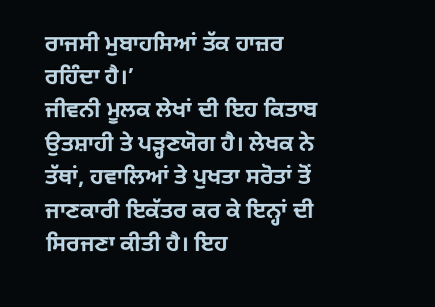ਰਾਜਸੀ ਮੁਬਾਹਸਿਆਂ ਤੱਕ ਹਾਜ਼ਰ ਰਹਿੰਦਾ ਹੈ।’
ਜੀਵਨੀ ਮੂਲਕ ਲੇਖਾਂ ਦੀ ਇਹ ਕਿਤਾਬ ਉਤਸ਼ਾਹੀ ਤੇ ਪੜ੍ਹਣਯੋਗ ਹੈ। ਲੇਖਕ ਨੇ ਤੱਥਾਂ, ਹਵਾਲਿਆਂ ਤੇ ਪੁਖਤਾ ਸਰੋਤਾਂ ਤੋਂ ਜਾਣਕਾਰੀ ਇਕੱਤਰ ਕਰ ਕੇ ਇਨ੍ਹਾਂ ਦੀ ਸਿਰਜਣਾ ਕੀਤੀ ਹੈ। ਇਹ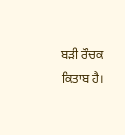ਬੜੀ ਰੌਚਕ ਕਿਤਾਬ ਹੈ।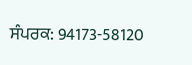ਸੰਪਰਕ: 94173-58120